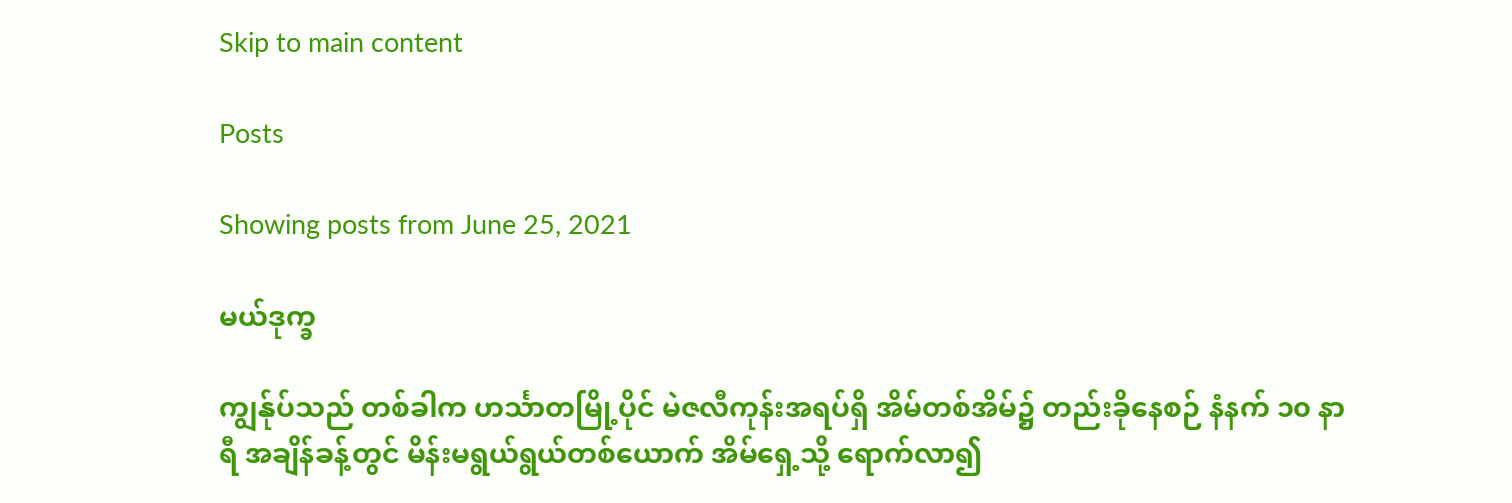Skip to main content

Posts

Showing posts from June 25, 2021

မယ်ဒုက္ခ

ကျွန်ုပ်သည် တစ်ခါက ဟင်္သာတမြို့ပိုင် မဲဇလီကုန်းအရပ်ရှိ အိမ်တစ်အိမ်၌ တည်းခိုနေစဉ် နံနက် ၁၀ နာရီ အချိန်ခန့်တွင် မိန်းမရွယ်ရွယ်တစ်ယောက် အိမ်ရှေ့သို့ ရောက်လာ၍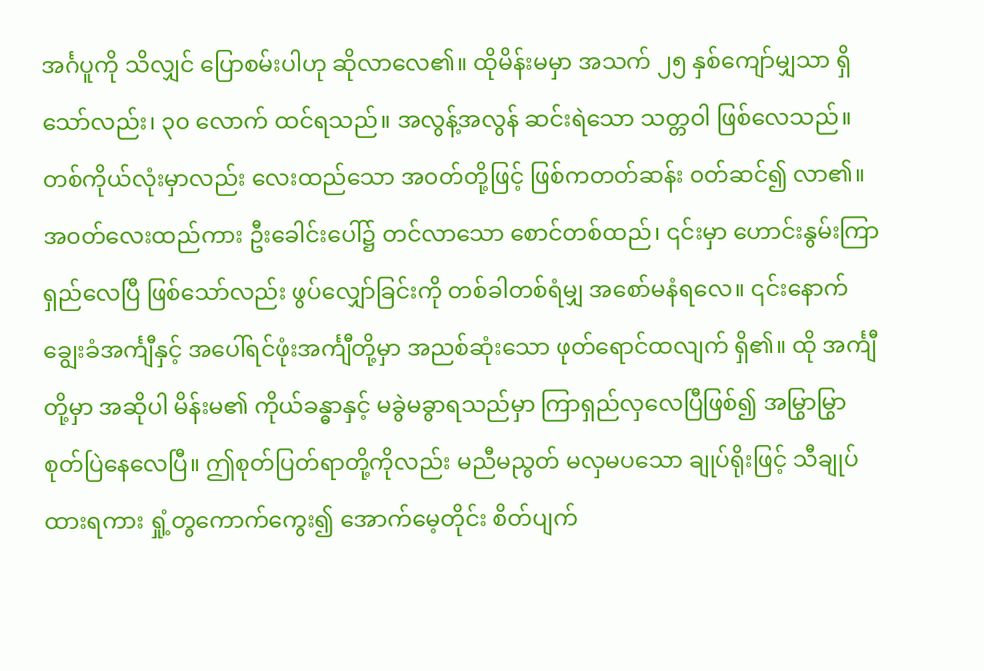အင်္ဂပူကို သိလျှင် ပြောစမ်းပါဟု ဆိုလာလေ၏။ ထိုမိန်းမမှာ အသက် ၂၅ နှစ်ကျော်မျှသာ ရှိသော်လည်း၊ ၃၀ လောက် ထင်ရသည်။ အလွန့်အလွန် ဆင်းရဲသော သတ္တဝါ ဖြစ်လေသည်။ တစ်ကိုယ်လုံးမှာလည်း လေးထည်သော အ၀တ်တို့ဖြင့် ဖြစ်ကတတ်ဆန်း ၀တ်ဆင်၍ လာ၏။ အ၀တ်လေးထည်ကား ဦးခေါင်းပေါ်၌ တင်လာသော စောင်တစ်ထည်၊ ၎င်းမှာ ဟောင်းနွမ်းကြာရှည်လေပြီ ဖြစ်သော်လည်း ဖွပ်လျှော်ခြင်းကို တစ်ခါတစ်ရံမျှ အစော်မနံရလေ။ ၎င်းနောက် ချွေးခံအင်္ကျီနှင့် အပေါ်ရင်ဖုံးအင်္ကျီတို့မှာ အညစ်ဆုံးသော ဖုတ်ရောင်ထလျက် ရှိ၏။ ထို အင်္ကျီတို့မှာ အဆိုပါ မိန်းမ၏ ကိုယ်ခန္ဓာနှင့် မခွဲမခွာရသည်မှာ ကြာရှည်လှလေပြီဖြစ်၍ အမြွာမြွာ စုတ်ပြဲနေလေပြီ။ ဤစုတ်ပြတ်ရာတို့ကိုလည်း မညီမညွတ် မလှမပသော ချုပ်ရိုးဖြင့် သီချုပ်ထားရကား ရှုံ့တွကောက်ကွေး၍ အောက်မေ့တိုင်း စိတ်ပျက်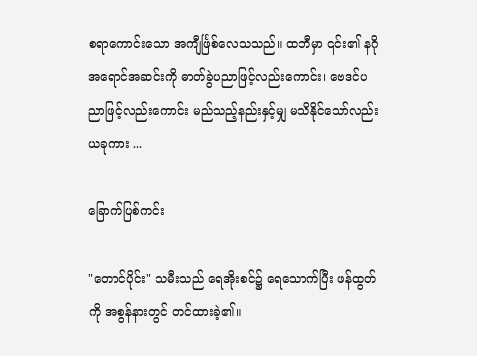စရာကောင်းသော အကျီင်္ဖြစ်လေသသည်။ ထဘီမှာ ၎င်း၏ နဂိုအရောင်အဆင်းကို ဓာတ်ခွဲပညာဖြင့်လည်းကောင်း၊ ဗေဒင်ပညာဖြင့်လည်းကောင်း မည်သည့်နည်းနှင့်မျှ မသိနိုင်သော်လည်း ယခုကား ...

ခြောက်ပြစ်ကင်း

"တောင်ပိုင်း" သမီးသည် ရေအိုးစင်၌ ရေသောက်ပြီး ဖန်ထွတ်ကို အစွန်နားတွင် တင်ထားခဲ့၏။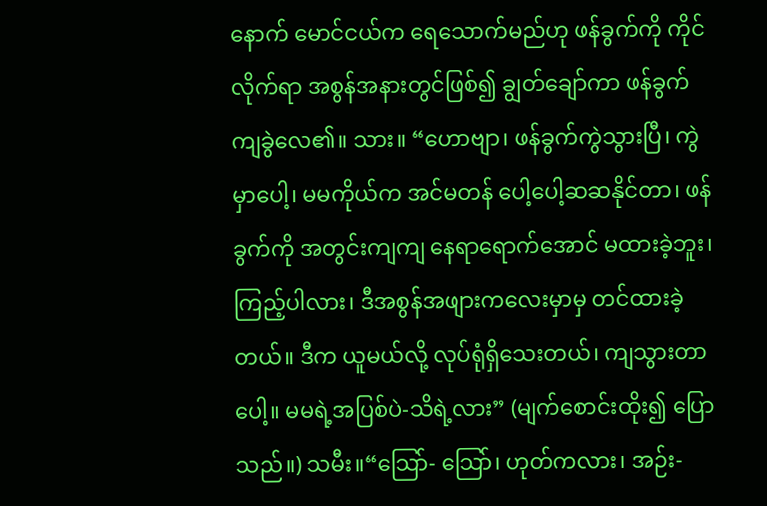နောက် မောင်ငယ်က ရေသောက်မည်ဟု ဖန်ခွက်ကို ကိုင်လိုက်ရာ အစွန်အနားတွင်ဖြစ်၍ ချွတ်ချော်ကာ ဖန်ခွက်ကျခွဲလေ၏။ သား။ “ဟောဗျာ၊ ဖန်ခွက်ကွဲသွားပြီ၊ ကွဲမှာပေါ့၊ မမကိုယ်က အင်မတန် ပေါ့ပေါ့ဆဆနိုင်တာ၊ ဖန်ခွက်ကို အတွင်းကျကျ နေရာရောက်အောင် မထားခဲ့ဘူး၊ ကြည့်ပါလား၊ ဒီအစွန်အဖျားကလေးမှာမှ တင်ထားခဲ့တယ်။ ဒီက ယူမယ်လို့ လုပ်ရုံရှိသေးတယ်၊ ကျသွားတာပေါ့။ မမရဲ့အပြစ်ပဲ-သိရဲ့လား” (မျက်စောင်းထိုး၍ ပြောသည်။) သမီး။“သြော်- သြော်၊ ဟုတ်ကလား၊ အဉ်း-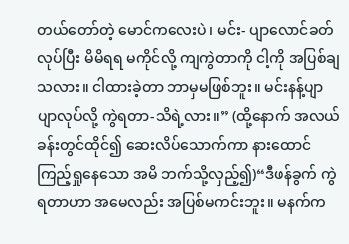တယ်တော်တဲ့ မောင်ကလေးပဲ၊ မင်း- ပျာလောင်ခတ်လုပ်ပြီး မိမိရရ မကိုင်လို့ ကျကွဲတာကို ငါ့ကို အပြစ်ချသလား။ ငါထားခဲ့တာ ဘာမှမဖြစ်ဘူး။ မင်းနန့်ပျာပျာလုပ်လို့ ကွဲရတာ-သိရဲ့လား။” (ထို့နောက် အလယ်ခန်းတွင်ထိုင်၍ ဆေးလိပ်သောက်ကာ နားထောင်ကြည့်ရှုနေသော အမိ ဘက်သို့လှည့်၍)“ဒီဖန်ခွက် ကွဲရတာဟာ အမေလည်း အပြစ်မကင်းဘူး။ မနက်က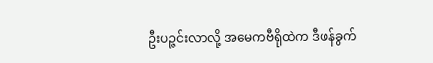ဦးပဉ္ဇင်းလာလို့ အမေကဗီရိုထဲက ဒီဖန်ခွက်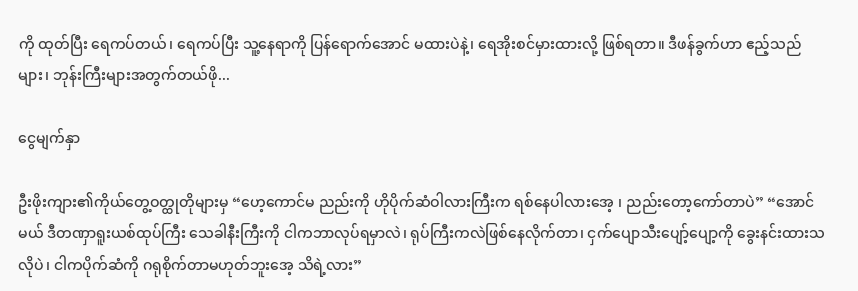ကို ထုတ်ပြီး ရေကပ်တယ်၊ ရေကပ်ပြီး သူ့နေရာကို ပြန်ရောက်အောင် မထားပဲနဲ့၊ ရေအိုးစင်မှားထားလို့ ဖြစ်ရတာ။ ဒီဖန်ခွက်ဟာ ဧည့်သည်များ၊ ဘုန်းကြီးများအတွက်တယ်ဖို...

ငွေမျက်နှာ

ဦးဖိုးကျား၏ကိုယ်တွေ့ဝတ္ထုတိုများမှ “ဟေ့ကောင်မ ညည်းကို ဟိုပိုက်ဆံဝါလားကြီးက ရစ်နေပါလားအေ့ ၊ ညည်းတော့ကော်တာပဲ” “အောင်မယ် ဒီတဏှာရူးယစ်ထုပ်ကြီး သေခါနီးကြီးကို ငါကဘာလုပ်ရမှာလဲ၊ ရုပ်ကြီးကလဲဖြစ်နေလိုက်တာ၊ ငှက်ပျောသီးပျော့်ပျော့ကို ခွေးနင်းထားသလိုပဲ၊ ငါကပိုက်ဆံကို ဂရုစိုက်တာမဟုတ်ဘူးအေ့ သိရဲ့လား”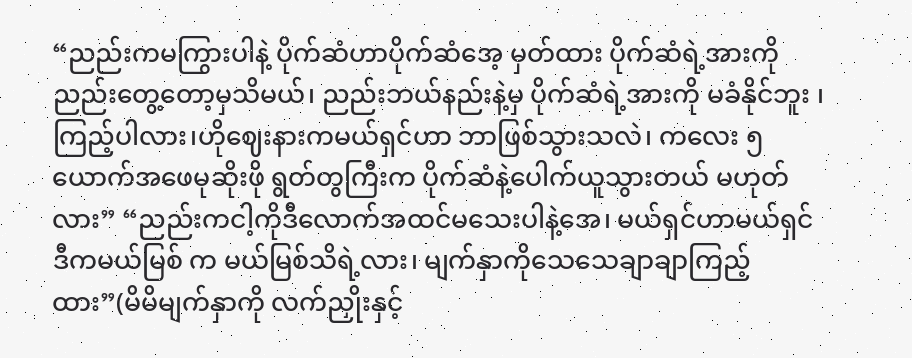“ညည်းကမကြွားပါနဲ့ ပိုက်ဆံဟာပိုက်ဆံအေ့ မှတ်ထား ပိုက်ဆံရဲ့အားကို ညည်းတွေ့တော့မှသိမယ်၊ ညည်းဘယ်နည်းနဲ့မှ ပိုက်ဆံရဲ့အားကို မခံနိုင်ဘူး ၊ကြည့်ပါလား၊ဟိုဈေးနားကမယ်ရှင်ဟာ ဘာဖြစ်သွားသလဲ၊ ကလေး ၅ယောက်အဖေမုဆိုးဖို ရွတ်တွကြီးက ပိုက်ဆံနဲ့ပေါက်ယူသွားတယ် မဟုတ်လား” “ညည်းကငါ့ကိုဒီလောက်အထင်မသေးပါနဲ့အေ၊ မယ်ရှင်ဟာမယ်ရှင် ဒီကမယ်မြစ် က မယ်မြစ်သိရဲ့လား၊ မျက်နှာကိုသေသေချာချာကြည့်ထား”(မိမိမျက်နှာကို လက်ညှိုးနှင့်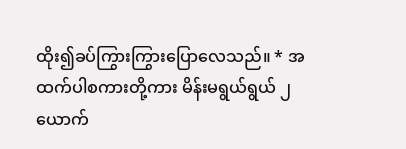ထိုး၍ခပ်ကြွားကြွားပြောလေသည်။ * အထက်ပါစကားတို့ကား မိန်းမရွယ်ရွယ် ၂ယောက်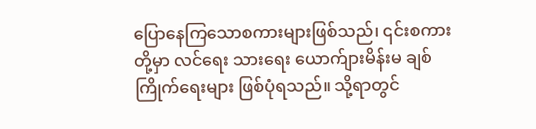ပြောနေကြသောစကားများဖြစ်သည်၊ ၎င်းစကားတို့မှာ လင်ရေး သားရေး ယောက်ျားမိန်းမ ချစ်ကြိုက်ရေးများ ဖြစ်ပုံရသည်။ သို့ရာတွင်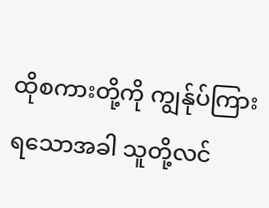ထိုစကားတို့ကို ကျွန်ုပ်ကြားရသောအခါ သူတို့လင်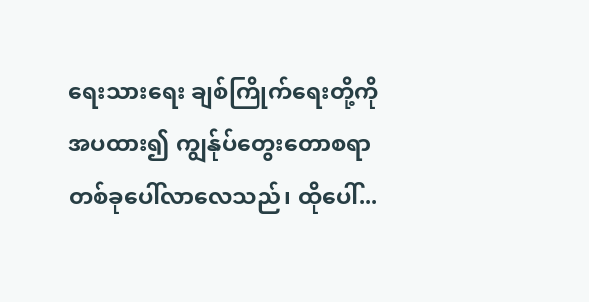ရေးသားရေး ချစ်ကြိုက်ရေးတို့ကို အပထား၍ ကျွန်ုပ်တွေးတောစရာ တစ်ခုပေါ်လာလေသည်၊ ထိုပေါ်...